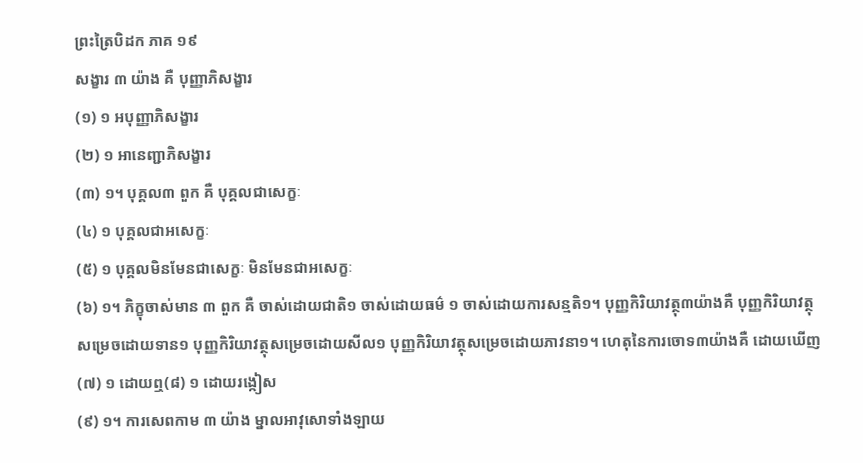ព្រះត្រៃបិដក ភាគ ១៩
សង្ខារ ៣ យ៉ាង គឺ បុញ្ញាភិសង្ខារ
(១) ១ អបុញ្ញាភិសង្ខារ
(២) ១ អានេញ្ជាភិសង្ខារ
(៣) ១។ បុគ្គល៣ ពួក គឺ បុគ្គលជាសេក្ខៈ
(៤) ១ បុគ្គលជាអសេក្ខៈ
(៥) ១ បុគ្គលមិនមែនជាសេក្ខៈ មិនមែនជាអសេក្ខៈ
(៦) ១។ ភិក្ខុចាស់មាន ៣ ពួក គឺ ចាស់ដោយជាតិ១ ចាស់ដោយធម៌ ១ ចាស់ដោយការសន្មតិ១។ បុញ្ញកិរិយាវត្ថុ៣យ៉ាងគឺ បុញ្ញកិរិយាវត្ថុសម្រេចដោយទាន១ បុញ្ញកិរិយាវត្ថុសម្រេចដោយសីល១ បុញ្ញកិរិយាវត្ថុសម្រេចដោយភាវនា១។ ហេតុនៃការចោទ៣យ៉ាងគឺ ដោយឃើញ
(៧) ១ ដោយឮ(៨) ១ ដោយរង្កៀស
(៩) ១។ ការសេពកាម ៣ យ៉ាង ម្នាលអាវុសោទាំងឡាយ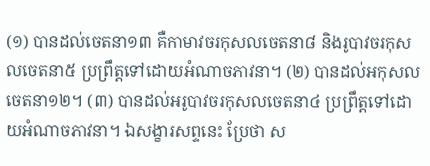(១) បានដល់ចេតនា១៣ គឺកាមាវចរកុសលចេតនា៨ និងរូបាវចរកុសលចេតនា៥ ប្រព្រឹត្តទៅដោយអំណាចភាវនា។ (២) បានដល់អកុសលចេតនា១២។ (៣) បានដល់អរូបាវចរកុសលចេតនា៤ ប្រព្រឹត្តទៅដោយអំណាចភាវនា។ ឯសង្ខារសព្ទនេះ ប្រែថា ស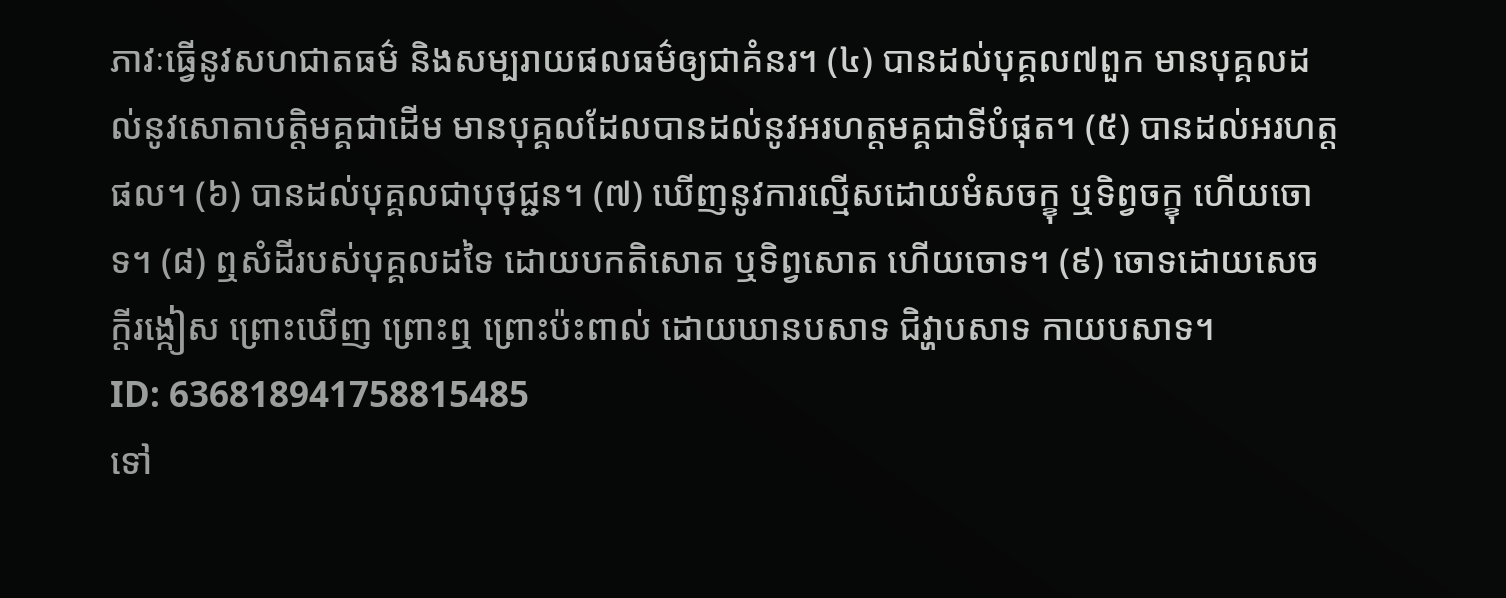ភាវៈធ្វើនូវសហជាតធម៌ និងសម្បរាយផលធម៌ឲ្យជាគំនរ។ (៤) បានដល់បុគ្គល៧ពួក មានបុគ្គលដល់នូវសោតាបត្តិមគ្គជាដើម មានបុគ្គលដែលបានដល់នូវអរហត្តមគ្គជាទីបំផុត។ (៥) បានដល់អរហត្តផល។ (៦) បានដល់បុគ្គលជាបុថុជ្ជន។ (៧) ឃើញនូវការល្មើសដោយមំសចក្ខុ ឬទិព្វចក្ខុ ហើយចោទ។ (៨) ឮសំដីរបស់បុគ្គលដទៃ ដោយបកតិសោត ឬទិព្វសោត ហើយចោទ។ (៩) ចោទដោយសេចក្តីរង្កៀស ព្រោះឃើញ ព្រោះឮ ព្រោះប៉ះពាល់ ដោយឃានបសាទ ជិវ្ហាបសាទ កាយបសាទ។
ID: 636818941758815485
ទៅ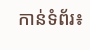កាន់ទំព័រ៖